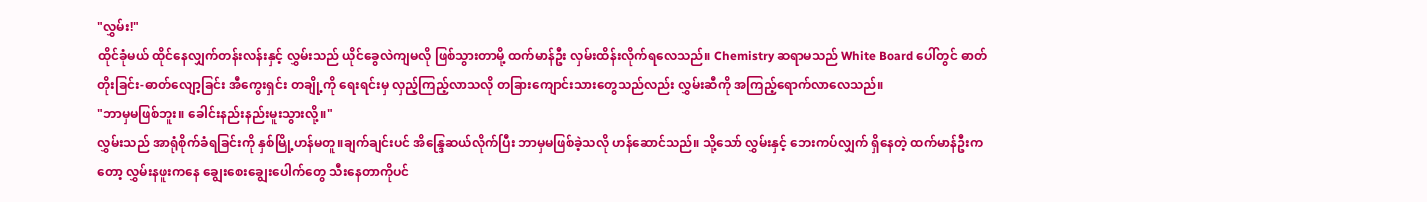"လွှမ်း!"
ထိုင်ခုံမယ် ထိုင်နေလျှက်တန်းလန်းနှင့် လွှမ်းသည် ယိုင်ခွေလဲကျမလို ဖြစ်သွားတာမို့ ထက်မာန်ဦး လှမ်းထိန်းလိုက်ရလေသည်။ Chemistry ဆရာမသည် White Board ပေါ်တွင် ဓာတ်တိုးခြင်း-ဓာတ်လျော့ခြင်း အီကွေးရှင်း တချို့ကို ရေးရင်းမှ လှည့်ကြည့်လာသလို တခြားကျောင်းသားတွေသည်လည်း လွှမ်းဆီကို အကြည့်ရောက်လာလေသည်။
"ဘာမှမဖြစ်ဘူး။ ခေါင်းနည်းနည်းမူးသွားလို့။"
လွှမ်းသည် အာရုံစိုက်ခံရခြင်းကို နှစ်မြို့ဟန်မတူ။ချက်ချင်းပင် အိန္ဒြေဆယ်လိုက်ပြီး ဘာမှမဖြစ်ခဲ့သလို ဟန်ဆောင်သည်။ သို့သော် လွှမ်းနှင့် ဘေးကပ်လျှက် ရှိနေတဲ့ ထက်မာန်ဦးကတော့ လွှမ်းနဖူးကနေ ချွေးစေးချွေးပေါက်တွေ သီးနေတာကိုပင်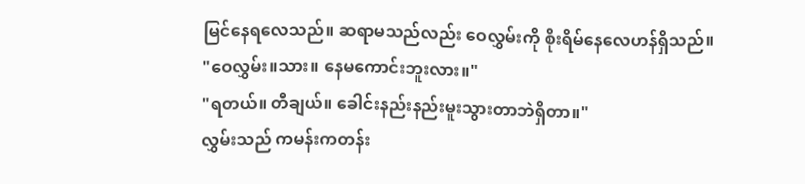မြင်နေရလေသည်။ ဆရာမသည်လည်း ဝေလွှမ်းကို စိုးရိမ်နေလေဟန်ရှိသည်။
"ဝေလွှမ်း။သား။ နေမကောင်းဘူးလား။"
"ရတယ်။ တီချယ်။ ခေါင်းနည်းနည်းမူးသွားတာဘဲရှိတာ။"
လွှမ်းသည် ကမန်းကတန်း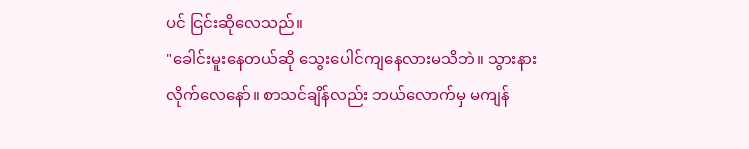ပင် ငြင်းဆိုလေသည်။
"ခေါင်းမူးနေတယ်ဆို သွေးပေါင်ကျနေလားမသိဘဲ။ သွားနားလိုက်လေနော်။ စာသင်ချိန်လည်း ဘယ်လောက်မှ မကျန်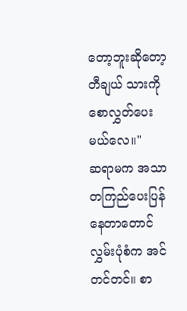တော့ဘူးဆိုတော့ တီချယ် သားကိုစောလွှတ်ပေးမယ်လေ။"
ဆရာမက အသာတကြည်ပေးပြန်နေတာတောင် လွှမ်းပုံစံက အင်တင်တင်။ စာ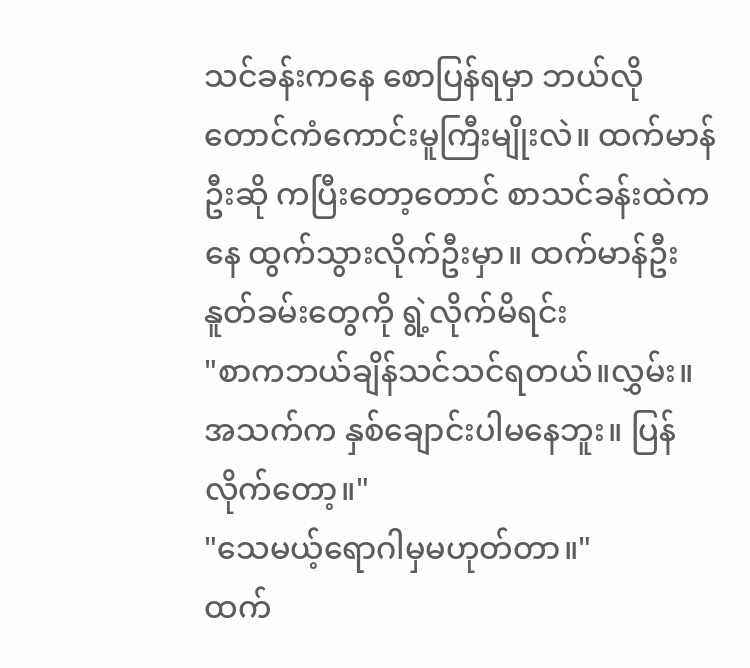သင်ခန်းကနေ စောပြန်ရမှာ ဘယ်လိုတောင်ကံကောင်းမူကြီးမျိုးလဲ။ ထက်မာန်ဦးဆို ကပြီးတော့တောင် စာသင်ခန်းထဲကနေ ထွက်သွားလိုက်ဦးမှာ။ ထက်မာန်ဦး နူတ်ခမ်းတွေကို ရွဲ့လိုက်မိရင်း
"စာကဘယ်ချိန်သင်သင်ရတယ်။လွှမ်း။ အသက်က နှစ်ချောင်းပါမနေဘူး။ ပြန်လိုက်တော့။"
"သေမယ့်ရောဂါမှမဟုတ်တာ။"
ထက်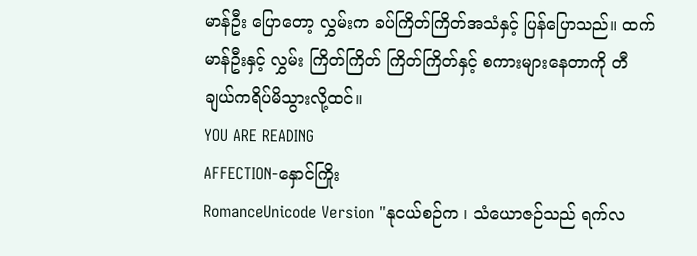မာန်ဦး ပြောတော့ လွှမ်းက ခပ်ကြိတ်ကြိတ်အသံနှင့် ပြန်ပြောသည်။ ထက်မာန်ဦးနှင့် လွှမ်း ကြိတ်ကြိတ် ကြိတ်ကြိတ်နှင့် စကားများနေတာကို တီချယ်ကရိပ်မိသွားလို့ထင်။
YOU ARE READING
AFFECTION-နှောင်ကြိုး
RomanceUnicode Version "နုငယ်စဉ်က ၊ သံယောဇဉ်သည် ရက်လ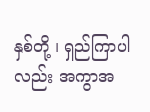နှစ်တို့ ၊ ရှည်ကြာပါလည်း အကွာအ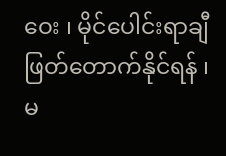ဝေး ၊ မိုင်ပေါင်းရာချီ ဖြတ်တောက်နိုင်ရန် ၊ မ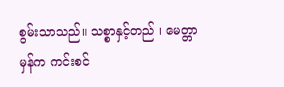စွမ်းသာသည်။ သစ္စာနှင့်တည် ၊ မေတ္တာမှန်က ကင်းစင်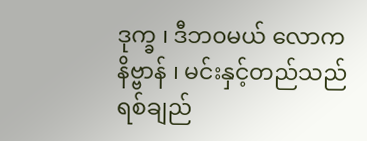ဒုက္ခ ၊ ဒီဘ၀မယ် လောကနိဗ္ဗာန် ၊ မင်းနှင့်တည်သည် ရစ်ချည်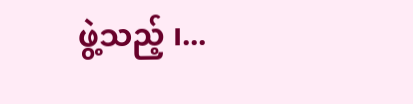ဖွဲ့သည့် ၊...